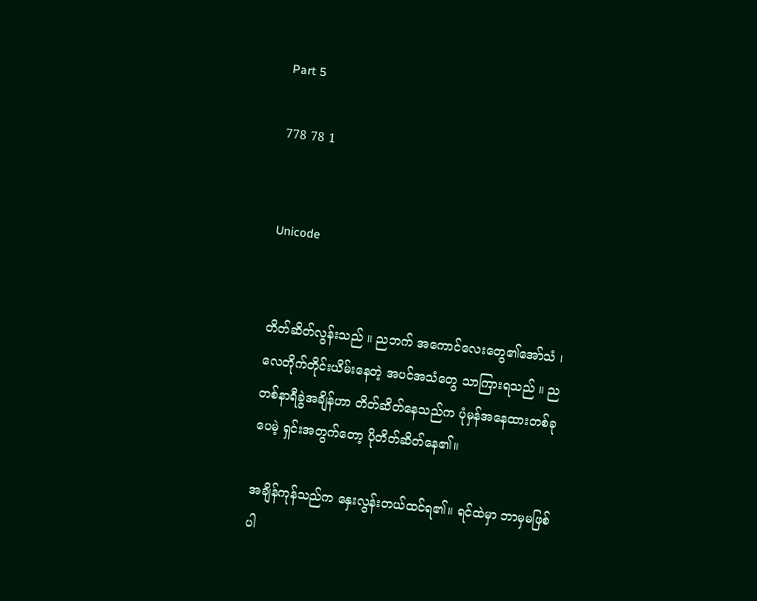Part 5

778 78 1


Unicode


တိတ်ဆိတ်လွန်းသည် ။ ညဘက် အကောင်လေးတွေ၏အော်သံ ၊ လေတိုက်တိုင်းယိမ်းနေတဲ့ အပင်အသံတွေ သာကြားရသည် ။ ည တစ်နာရီခွဲအချိန်ဟာ တိတ်ဆိတ်နေသည်က ပုံမှန်အနေထားတစ်ခုပေမဲ့ ရှင်းအတွက်တော့ ပိုတိတ်ဆိတ်နေ၏။

အချိန်ကုန်သည်က နှေးလွန်းတယ်ထင်ရ၏။ ရင်ထဲမှာ ဘာမှမဖြစ်ပါ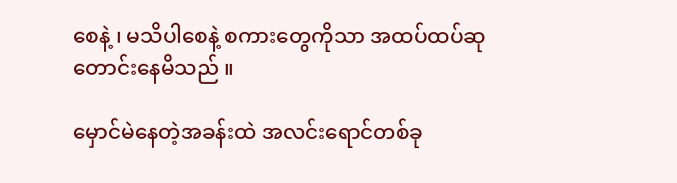စေနဲ့ ၊ မသိပါစေနဲ့ စကားတွေကိုသာ အထပ်ထပ်ဆုတောင်းနေမိသည် ။

မှောင်မဲနေတဲ့အခန်းထဲ အလင်းရောင်တစ်ခု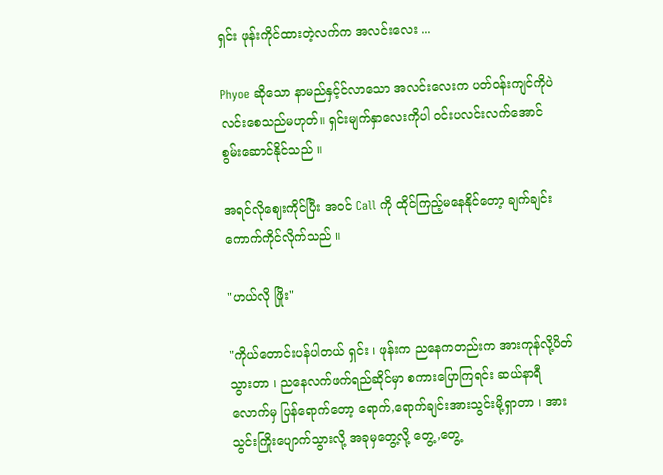ရှင်း ဖုန်းကိုင်ထားတဲ့လက်က အလင်းလေး ...

Phyoe ဆိုသော နာမည်နှင့်င်လာသော အလင်းလေးက ပတ်ဝန်းကျင်ကိုပဲ လင်းစေသည်မဟုတ်။ ရှင်းမျက်နှာလေးကိုပါ ဝင်းပလင်းလက်အောင် စွမ်းဆောင်နိုင်သည် ။

အရင်လိုဈေးကိုင်ပြီး အဝင် Call ကို ထိုင်ကြည့်မနေနိုင်တော့ ချက်ချင်းကောက်ကိုင်လိုက်သည် ။

"ဟယ်လို ဖြိုး"

"ကိုယ်တောင်းပန်ပါတယ် ရှင်း ၊ ဖုန်းက ညနေကတည်းက အားကုန်လို့ပိတ်သွားတာ ၊ ညနေလက်ဖက်ရည်ဆိုင်မှာ စကားပြောကြရင်း ဆယ်နာရီလောက်မှ ပြန်ရောက်တော့ ရောက်,ရောက်ချင်းအားသွင်းမို့ရှာတာ ၊ အားသွင်းကြိုးပျောက်သွားလို့ အခုမှတွေ့လို့ တွေ့,တွေ့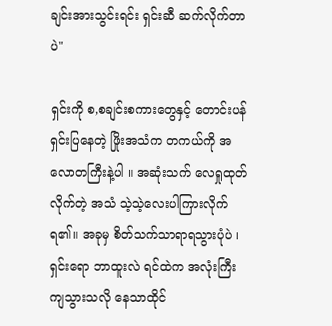ချင်းအားသွင်းရင်း ရှင်းဆီ ဆက်လိုက်တာပဲ"

ရှင်းကို စ,စချင်းစကားတွေနှင့် တောင်းပန်ရှင်းပြနေတဲ့ ဖြိုးအသံက တကယ်ကို အလောတကြီးနဲ့ပါ ။ အဆုံးသက် လေရှုထုတ်လိုက်တဲ့ အသံ သဲ့သဲ့လေးပါကြားလိုက်ရ၏။ အခုမှ စိတ်သက်သာရာရသွားပုံပဲ ၊ ရှင်းရော ဘာထူးလဲ ရင်ထဲက အလုံးကြီးကျသွားသလို နေသာထိုင်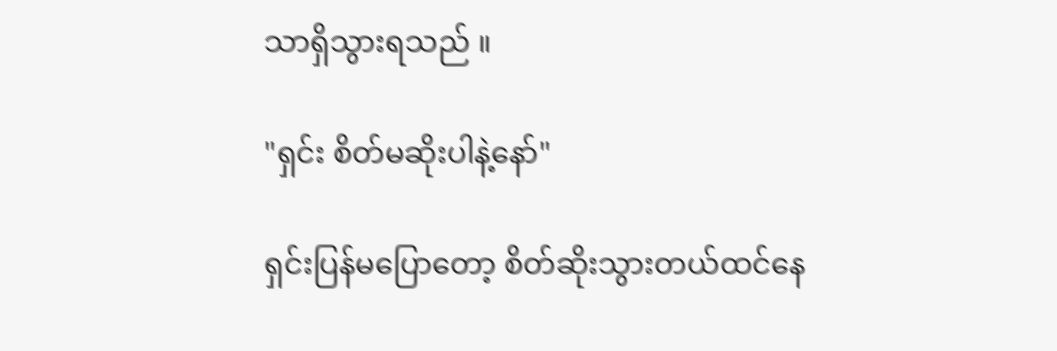သာရှိသွားရသည် ။

"ရှင်း စိတ်မဆိုးပါနဲ့နော်"

ရှင်းပြန်မပြောတော့ စိတ်ဆိုးသွားတယ်ထင်နေ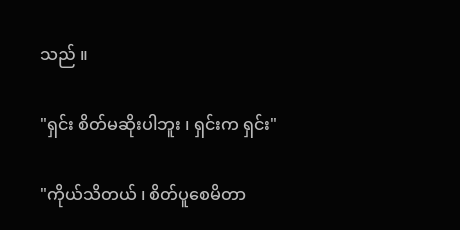သည် ။

"ရှင်း စိတ်မဆိုးပါဘူး ၊ ရှင်းက ရှင်း"

"ကိုယ်သိတယ် ၊ စိတ်ပူစေမိတာ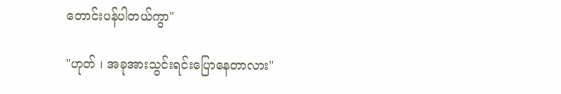တောင်းပန်ပါတယ်ကွာ"

"ဟုတ် ၊ အခုအားသွင်းရင်းပြောနေတာလား"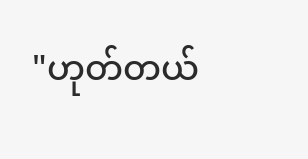"ဟုတ်တယ်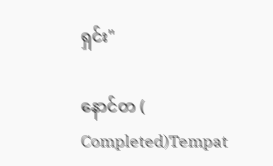ရှင်း"

နောင်တ ( Completed)Tempat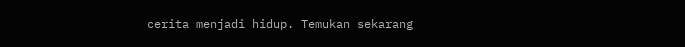cerita menjadi hidup. Temukan sekarang